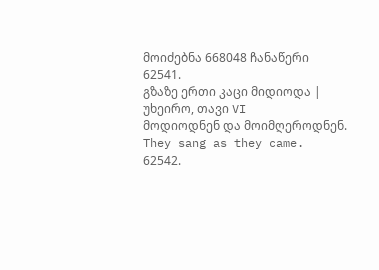მოიძებნა 668048 ჩანაწერი
62541.
გზაზე ერთი კაცი მიდიოდა | უხეირო, თავი VI
მოდიოდნენ და მოიმღეროდნენ.
They sang as they came.
62542.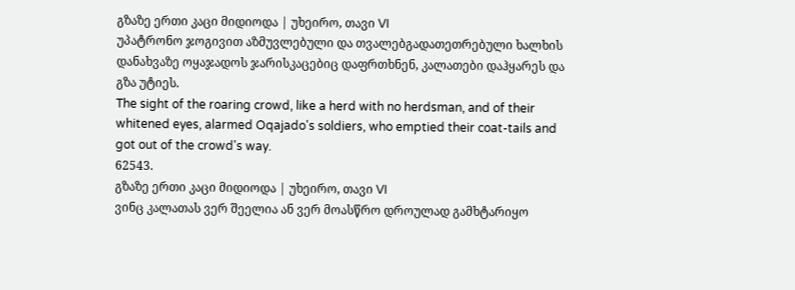გზაზე ერთი კაცი მიდიოდა | უხეირო, თავი VI
უპატრონო ჯოგივით აზმუვლებული და თვალებგადათეთრებული ხალხის დანახვაზე ოყაჯადოს ჯარისკაცებიც დაფრთხნენ, კალათები დაჰყარეს და გზა უტიეს.
The sight of the roaring crowd, like a herd with no herdsman, and of their whitened eyes, alarmed Oqajado's soldiers, who emptied their coat-tails and got out of the crowd's way.
62543.
გზაზე ერთი კაცი მიდიოდა | უხეირო, თავი VI
ვინც კალათას ვერ შეელია ან ვერ მოასწრო დროულად გამხტარიყო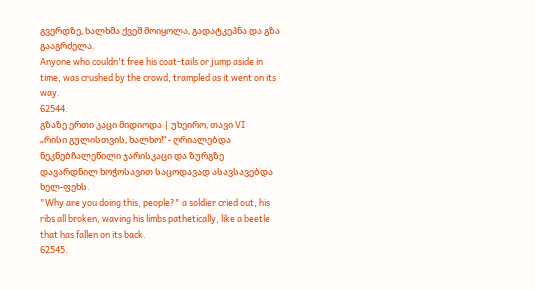გვერდზე, ხალხმა ქვეშ მოიყოლა, გადატკეპნა და გზა გააგრძელა.
Anyone who couldn't free his coat-tails or jump aside in time, was crushed by the crowd, trampled as it went on its way.
62544.
გზაზე ერთი კაცი მიდიოდა | უხეირო, თავი VI
„რისი გულისთვის, ხალხო!“ - ღრიალებდა ნეკნებჩალეწილი ჯარისკაცი და ზურგზე დავარდნილ ხოჭოსავით საცოდავად ასავსავებდა ხელ-ფეხს.
"Why are you doing this, people?" a soldier cried out, his ribs all broken, waving his limbs pathetically, like a beetle that has fallen on its back.
62545.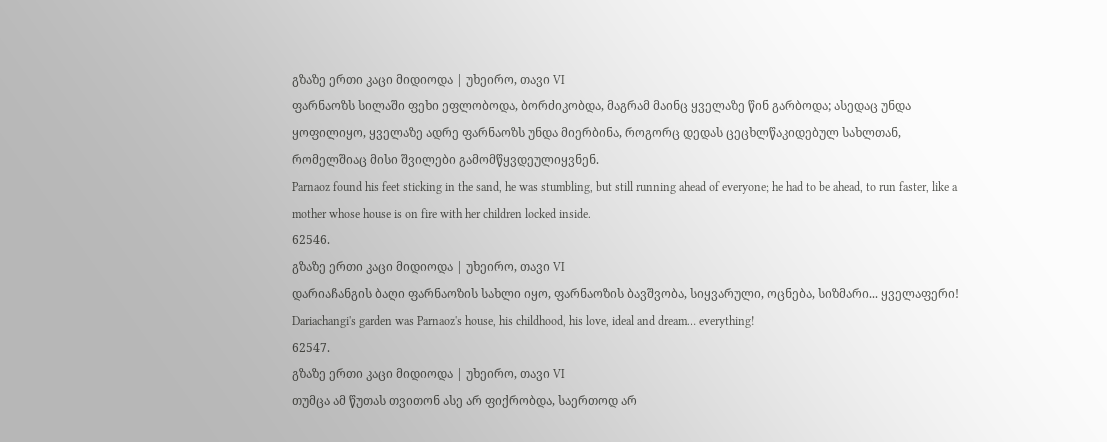გზაზე ერთი კაცი მიდიოდა | უხეირო, თავი VI
ფარნაოზს სილაში ფეხი ეფლობოდა, ბორძიკობდა, მაგრამ მაინც ყველაზე წინ გარბოდა; ასედაც უნდა ყოფილიყო, ყველაზე ადრე ფარნაოზს უნდა მიერბინა, როგორც დედას ცეცხლწაკიდებულ სახლთან, რომელშიაც მისი შვილები გამომწყვდეულიყვნენ.
Parnaoz found his feet sticking in the sand, he was stumbling, but still running ahead of everyone; he had to be ahead, to run faster, like a mother whose house is on fire with her children locked inside.
62546.
გზაზე ერთი კაცი მიდიოდა | უხეირო, თავი VI
დარიაჩანგის ბაღი ფარნაოზის სახლი იყო, ფარნაოზის ბავშვობა, სიყვარული, ოცნება, სიზმარი... ყველაფერი!
Dariachangi's garden was Parnaoz's house, his childhood, his love, ideal and dream… everything!
62547.
გზაზე ერთი კაცი მიდიოდა | უხეირო, თავი VI
თუმცა ამ წუთას თვითონ ასე არ ფიქრობდა, საერთოდ არ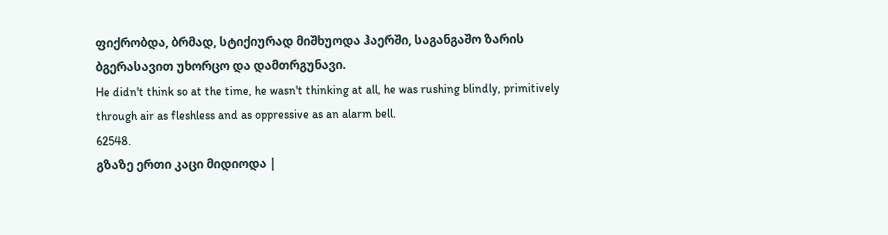ფიქრობდა, ბრმად, სტიქიურად მიშხუოდა ჰაერში, საგანგაშო ზარის ბგერასავით უხორცო და დამთრგუნავი.
He didn't think so at the time, he wasn't thinking at all, he was rushing blindly, primitively through air as fleshless and as oppressive as an alarm bell.
62548.
გზაზე ერთი კაცი მიდიოდა |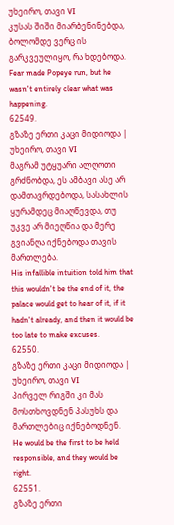უხეირო, თავი VI
კუსას შიში მიარბენინებდა, ბოლომდე ვერც ის გარკვეულიყო, რა ხდებოდა.
Fear made Popeye run, but he wasn't entirely clear what was happening.
62549.
გზაზე ერთი კაცი მიდიოდა | უხეირო, თავი VI
მაგრამ უტყუარი ალღოთი გრძნობდა, ეს ამბავი ასე არ დამთავრდებოდა, სასახლის ყურამდეც მიაღწევდა, თუ უკვე არ მიეღწია და მერე გვიანღა იქნებოდა თავის მართლება.
His infallible intuition told him that this wouldn't be the end of it, the palace would get to hear of it, if it hadn't already, and then it would be too late to make excuses.
62550.
გზაზე ერთი კაცი მიდიოდა | უხეირო, თავი VI
პირველ რიგში კი მას მოსთხოვდნენ პასუხს და მართლებიც იქნებოდნენ.
He would be the first to be held responsible, and they would be right.
62551.
გზაზე ერთი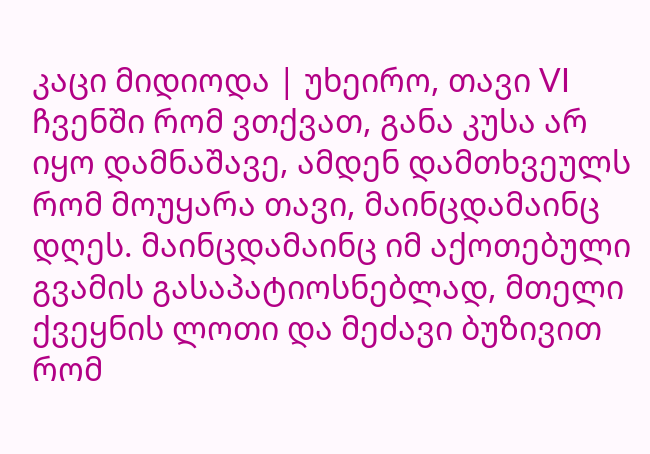კაცი მიდიოდა | უხეირო, თავი VI
ჩვენში რომ ვთქვათ, განა კუსა არ იყო დამნაშავე, ამდენ დამთხვეულს რომ მოუყარა თავი, მაინცდამაინც დღეს. მაინცდამაინც იმ აქოთებული გვამის გასაპატიოსნებლად, მთელი ქვეყნის ლოთი და მეძავი ბუზივით რომ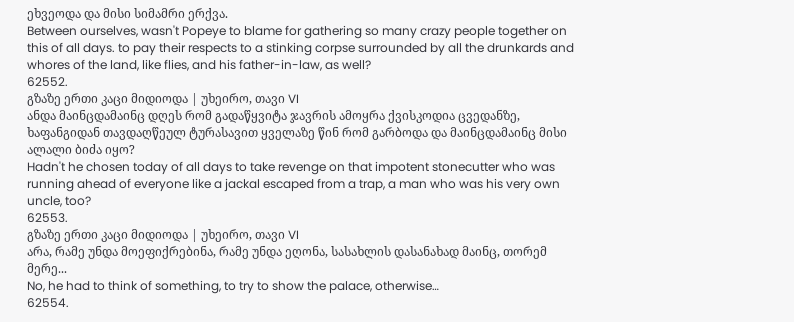ეხვეოდა და მისი სიმამრი ერქვა.
Between ourselves, wasn't Popeye to blame for gathering so many crazy people together on this of all days. to pay their respects to a stinking corpse surrounded by all the drunkards and whores of the land, like flies, and his father-in-law, as well?
62552.
გზაზე ერთი კაცი მიდიოდა | უხეირო, თავი VI
ანდა მაინცდამაინც დღეს რომ გადაწყვიტა ჯავრის ამოყრა ქვისკოდია ცვედანზე, ხაფანგიდან თავდაღწეულ ტურასავით ყველაზე წინ რომ გარბოდა და მაინცდამაინც მისი ალალი ბიძა იყო?
Hadn't he chosen today of all days to take revenge on that impotent stonecutter who was running ahead of everyone like a jackal escaped from a trap, a man who was his very own uncle, too?
62553.
გზაზე ერთი კაცი მიდიოდა | უხეირო, თავი VI
არა, რამე უნდა მოეფიქრებინა, რამე უნდა ეღონა, სასახლის დასანახად მაინც, თორემ მერე...
No, he had to think of something, to try to show the palace, otherwise…
62554.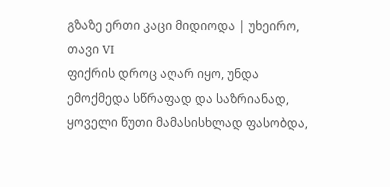გზაზე ერთი კაცი მიდიოდა | უხეირო, თავი VI
ფიქრის დროც აღარ იყო, უნდა ემოქმედა სწრაფად და საზრიანად, ყოველი წუთი მამასისხლად ფასობდა,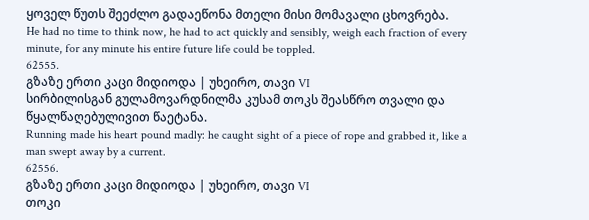ყოველ წუთს შეეძლო გადაეწონა მთელი მისი მომავალი ცხოვრება.
He had no time to think now, he had to act quickly and sensibly, weigh each fraction of every minute, for any minute his entire future life could be toppled.
62555.
გზაზე ერთი კაცი მიდიოდა | უხეირო, თავი VI
სირბილისგან გულამოვარდნილმა კუსამ თოკს შეასწრო თვალი და წყალწაღებულივით წაეტანა.
Running made his heart pound madly: he caught sight of a piece of rope and grabbed it, like a man swept away by a current.
62556.
გზაზე ერთი კაცი მიდიოდა | უხეირო, თავი VI
თოკი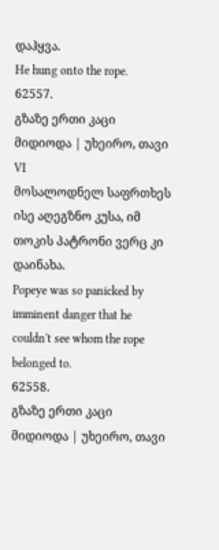დაჰყვა.
He hung onto the rope.
62557.
გზაზე ერთი კაცი მიდიოდა | უხეირო, თავი VI
მოსალოდნელ საფრთხეს ისე აღეგზნო კუსა, იმ თოკის პატრონი ვერც კი დაინახა.
Popeye was so panicked by imminent danger that he couldn't see whom the rope belonged to.
62558.
გზაზე ერთი კაცი მიდიოდა | უხეირო, თავი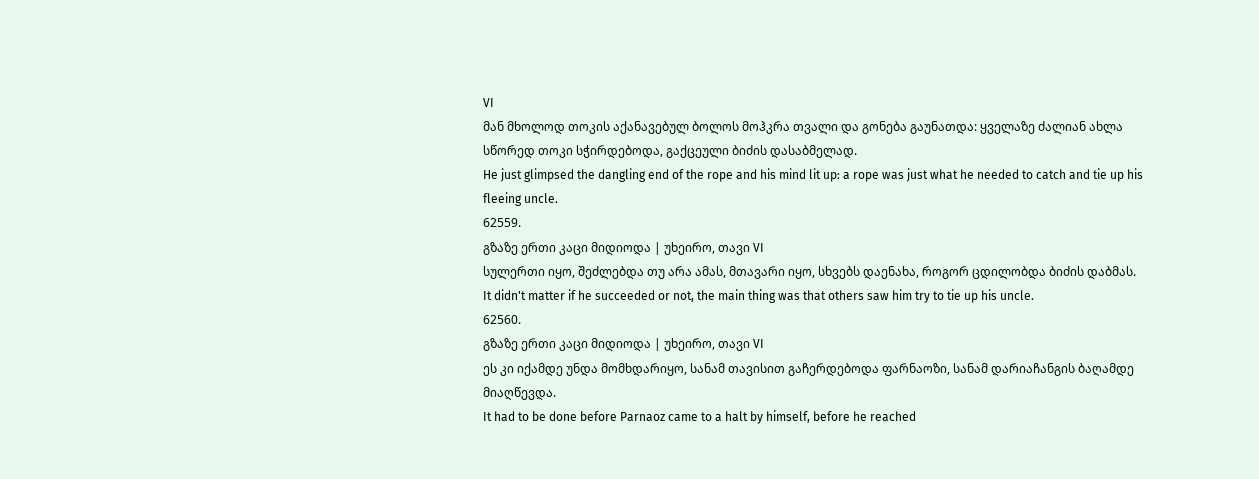VI
მან მხოლოდ თოკის აქანავებულ ბოლოს მოჰკრა თვალი და გონება გაუნათდა: ყველაზე ძალიან ახლა სწორედ თოკი სჭირდებოდა, გაქცეული ბიძის დასაბმელად.
He just glimpsed the dangling end of the rope and his mind lit up: a rope was just what he needed to catch and tie up his fleeing uncle.
62559.
გზაზე ერთი კაცი მიდიოდა | უხეირო, თავი VI
სულერთი იყო, შეძლებდა თუ არა ამას, მთავარი იყო, სხვებს დაენახა, როგორ ცდილობდა ბიძის დაბმას.
It didn't matter if he succeeded or not, the main thing was that others saw him try to tie up his uncle.
62560.
გზაზე ერთი კაცი მიდიოდა | უხეირო, თავი VI
ეს კი იქამდე უნდა მომხდარიყო, სანამ თავისით გაჩერდებოდა ფარნაოზი, სანამ დარიაჩანგის ბაღამდე მიაღწევდა.
It had to be done before Parnaoz came to a halt by himself, before he reached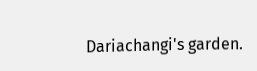Dariachangi's garden.